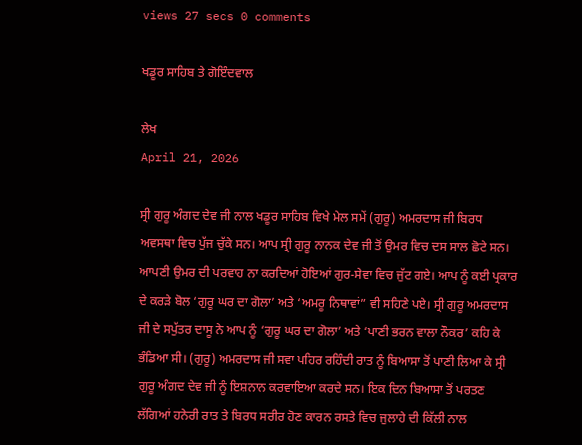views 27 secs 0 comments

ਖਡੂਰ ਸਾਹਿਬ ਤੇ ਗੋਇੰਦਵਾਲ

ਲੇਖ
April 21, 2026

ਸ੍ਰੀ ਗੁਰੂ ਅੰਗਦ ਦੇਵ ਜੀ ਨਾਲ ਖਡੂਰ ਸਾਹਿਬ ਵਿਖੇ ਮੇਲ ਸਮੇਂ (ਗੁਰੂ) ਅਮਰਦਾਸ ਜੀ ਬਿਰਧ ਅਵਸਥਾ ਵਿਚ ਪੁੱਜ ਚੁੱਕੇ ਸਨ। ਆਪ ਸ੍ਰੀ ਗੁਰੂ ਨਾਨਕ ਦੇਵ ਜੀ ਤੋਂ ਉਮਰ ਵਿਚ ਦਸ ਸਾਲ ਛੋਟੇ ਸਨ। ਆਪਣੀ ਉਮਰ ਦੀ ਪਰਵਾਹ ਨਾ ਕਰਦਿਆਂ ਹੋਇਆਂ ਗੁਰ-ਸੇਵਾ ਵਿਚ ਜੁੱਟ ਗਏ। ਆਪ ਨੂੰ ਕਈ ਪ੍ਰਕਾਰ ਦੇ ਕਰੜੇ ਬੋਲ ‘ਗੁਰੂ ਘਰ ਦਾ ਗੋਲਾ’ ਅਤੇ ‘ਅਮਰੂ ਨਿਥਾਵਾਂ” ਵੀ ਸਹਿਣੇ ਪਏ। ਸ੍ਰੀ ਗੁਰੂ ਅਮਰਦਾਸ ਜੀ ਦੇ ਸਪੁੱਤਰ ਦਾਸੂ ਨੇ ਆਪ ਨੂੰ ‘ਗੁਰੂ ਘਰ ਦਾ ਗੋਲਾ’ ਅਤੇ ‘ਪਾਣੀ ਭਰਨ ਵਾਲਾ ਨੌਕਰ’ ਕਹਿ ਕੇ ਭੰਡਿਆ ਸੀ। (ਗੁਰੂ) ਅਮਰਦਾਸ ਜੀ ਸਵਾ ਪਹਿਰ ਰਹਿੰਦੀ ਰਾਤ ਨੂੰ ਬਿਆਸਾ ਤੋਂ ਪਾਣੀ ਲਿਆ ਕੇ ਸ੍ਰੀ ਗੁਰੂ ਅੰਗਦ ਦੇਵ ਜੀ ਨੂੰ ਇਸ਼ਨਾਨ ਕਰਵਾਇਆ ਕਰਦੇ ਸਨ। ਇਕ ਦਿਨ ਬਿਆਸਾ ਤੋਂ ਪਰਤਣ ਲੱਗਿਆਂ ਹਨੇਰੀ ਰਾਤ ਤੇ ਬਿਰਧ ਸਰੀਰ ਹੋਣ ਕਾਰਨ ਰਸਤੇ ਵਿਚ ਜੁਲਾਹੇ ਦੀ ਕਿੱਲੀ ਨਾਲ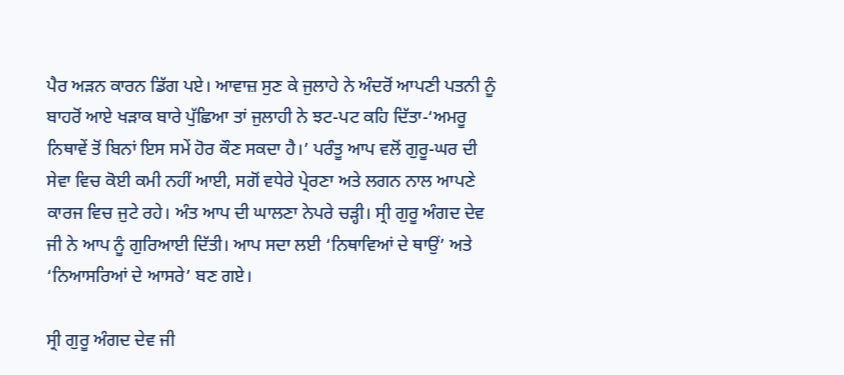ਪੈਰ ਅੜਨ ਕਾਰਨ ਡਿੱਗ ਪਏ। ਆਵਾਜ਼ ਸੁਣ ਕੇ ਜੁਲਾਹੇ ਨੇ ਅੰਦਰੋਂ ਆਪਣੀ ਪਤਨੀ ਨੂੰ ਬਾਹਰੋਂ ਆਏ ਖੜਾਕ ਬਾਰੇ ਪੁੱਛਿਆ ਤਾਂ ਜੁਲਾਹੀ ਨੇ ਝਟ-ਪਟ ਕਹਿ ਦਿੱਤਾ-‘ਅਮਰੂ ਨਿਥਾਵੇਂ ਤੋਂ ਬਿਨਾਂ ਇਸ ਸਮੇਂ ਹੋਰ ਕੌਣ ਸਕਦਾ ਹੈ।’ ਪਰੰਤੂ ਆਪ ਵਲੋਂ ਗੁਰੂ-ਘਰ ਦੀ ਸੇਵਾ ਵਿਚ ਕੋਈ ਕਮੀ ਨਹੀਂ ਆਈ, ਸਗੋਂ ਵਧੇਰੇ ਪ੍ਰੇਰਣਾ ਅਤੇ ਲਗਨ ਨਾਲ ਆਪਣੇ ਕਾਰਜ ਵਿਚ ਜੁਟੇ ਰਹੇ। ਅੰਤ ਆਪ ਦੀ ਘਾਲਣਾ ਨੇਪਰੇ ਚੜ੍ਹੀ। ਸ੍ਰੀ ਗੁਰੂ ਅੰਗਦ ਦੇਵ ਜੀ ਨੇ ਆਪ ਨੂੰ ਗੁਰਿਆਈ ਦਿੱਤੀ। ਆਪ ਸਦਾ ਲਈ ‘ਨਿਥਾਵਿਆਂ ਦੇ ਥਾਉਂ’ ਅਤੇ ‘ਨਿਆਸਰਿਆਂ ਦੇ ਆਸਰੇ’ ਬਣ ਗਏ।

ਸ੍ਰੀ ਗੁਰੂ ਅੰਗਦ ਦੇਵ ਜੀ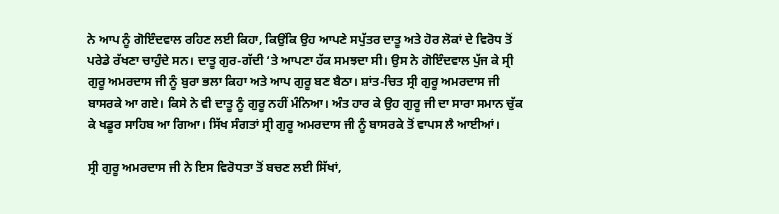ਨੇ ਆਪ ਨੂੰ ਗੋਇੰਦਵਾਲ ਰਹਿਣ ਲਈ ਕਿਹਾ, ਕਿਉਂਕਿ ਉਹ ਆਪਣੇ ਸਪੁੱਤਰ ਦਾਤੂ ਅਤੇ ਹੋਰ ਲੋਕਾਂ ਦੇ ਵਿਰੋਧ ਤੋਂ ਪਰੇਡੇ ਰੱਖਣਾ ਚਾਹੁੰਦੇ ਸਨ। ਦਾਤੂ ਗੁਰ-ਗੱਦੀ ‘ਤੇ ਆਪਣਾ ਹੱਕ ਸਮਝਦਾ ਸੀ। ਉਸ ਨੇ ਗੋਇੰਦਵਾਲ ਪੁੱਜ ਕੇ ਸ੍ਰੀ ਗੁਰੂ ਅਮਰਦਾਸ ਜੀ ਨੂੰ ਬੁਰਾ ਭਲਾ ਕਿਹਾ ਅਤੇ ਆਪ ਗੁਰੂ ਬਣ ਬੈਠਾ। ਸ਼ਾਂਤ-ਚਿਤ ਸ੍ਰੀ ਗੁਰੂ ਅਮਰਦਾਸ ਜੀ ਬਾਸਰਕੇ ਆ ਗਏ। ਕਿਸੇ ਨੇ ਵੀ ਦਾਤੂ ਨੂੰ ਗੁਰੂ ਨਹੀਂ ਮੰਨਿਆ। ਅੰਤ ਹਾਰ ਕੇ ਉਹ ਗੁਰੂ ਜੀ ਦਾ ਸਾਰਾ ਸਮਾਨ ਚੁੱਕ ਕੇ ਖਡੂਰ ਸਾਹਿਬ ਆ ਗਿਆ। ਸਿੱਖ ਸੰਗਤਾਂ ਸ੍ਰੀ ਗੁਰੂ ਅਮਰਦਾਸ ਜੀ ਨੂੰ ਬਾਸਰਕੇ ਤੋਂ ਵਾਪਸ ਲੈ ਆਈਆਂ।

ਸ੍ਰੀ ਗੁਰੂ ਅਮਰਦਾਸ ਜੀ ਨੇ ਇਸ ਵਿਰੋਧਤਾ ਤੋਂ ਬਚਣ ਲਈ ਸਿੱਖਾਂ,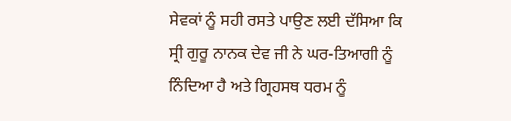ਸੇਵਕਾਂ ਨੂੰ ਸਹੀ ਰਸਤੇ ਪਾਉਣ ਲਈ ਦੱਸਿਆ ਕਿ ਸ੍ਰੀ ਗੁਰੂ ਨਾਨਕ ਦੇਵ ਜੀ ਨੇ ਘਰ-ਤਿਆਗੀ ਨੂੰ ਨਿੰਦਿਆ ਹੈ ਅਤੇ ਗ੍ਰਿਹਸਥ ਧਰਮ ਨੂੰ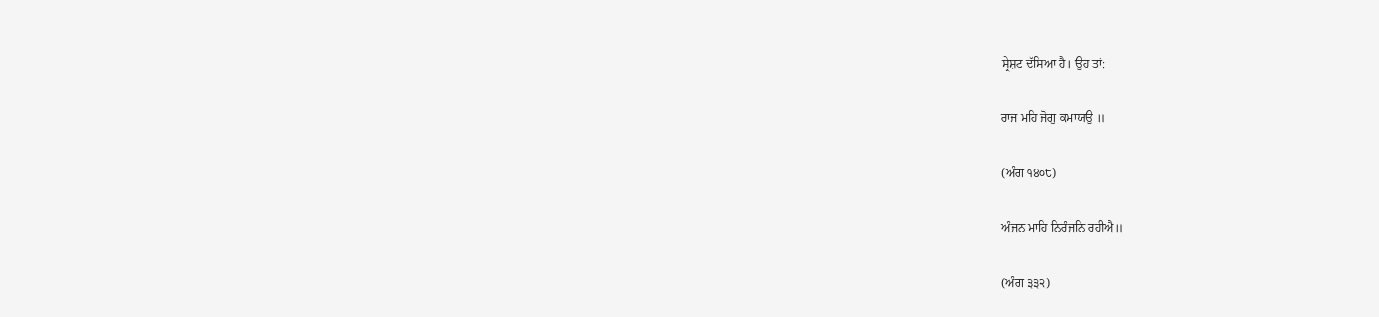ਸ੍ਰੇਸ਼ਟ ਦੱਸਿਆ ਹੈ। ਉਹ ਤਾਂ:

ਰਾਜ ਮਹਿ ਜੋਗੁ ਕਮਾਯਉ ॥

(ਅੰਗ ੧੪੦੮)

ਅੰਜਨ ਮਾਹਿ ਨਿਰੰਜਨਿ ਰਹੀਐ॥

(ਅੰਗ ੩੩੨)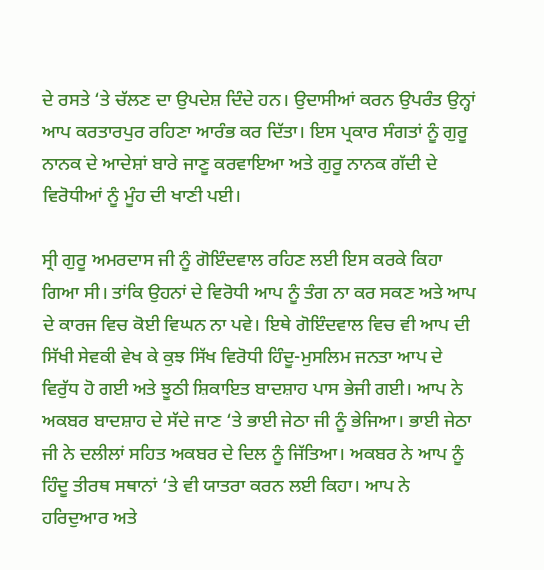ਦੇ ਰਸਤੇ ‘ਤੇ ਚੱਲਣ ਦਾ ਉਪਦੇਸ਼ ਦਿੰਦੇ ਹਨ। ਉਦਾਸੀਆਂ ਕਰਨ ਉਪਰੰਤ ਉਨ੍ਹਾਂ ਆਪ ਕਰਤਾਰਪੁਰ ਰਹਿਣਾ ਆਰੰਭ ਕਰ ਦਿੱਤਾ। ਇਸ ਪ੍ਰਕਾਰ ਸੰਗਤਾਂ ਨੂੰ ਗੁਰੂ ਨਾਨਕ ਦੇ ਆਦੇਸ਼ਾਂ ਬਾਰੇ ਜਾਣੂ ਕਰਵਾਇਆ ਅਤੇ ਗੁਰੂ ਨਾਨਕ ਗੱਦੀ ਦੇ ਵਿਰੋਧੀਆਂ ਨੂੰ ਮੂੰਹ ਦੀ ਖਾਣੀ ਪਈ।

ਸ੍ਰੀ ਗੁਰੂ ਅਮਰਦਾਸ ਜੀ ਨੂੰ ਗੋਇੰਦਵਾਲ ਰਹਿਣ ਲਈ ਇਸ ਕਰਕੇ ਕਿਹਾ ਗਿਆ ਸੀ। ਤਾਂਕਿ ਉਹਨਾਂ ਦੇ ਵਿਰੋਧੀ ਆਪ ਨੂੰ ਤੰਗ ਨਾ ਕਰ ਸਕਣ ਅਤੇ ਆਪ ਦੇ ਕਾਰਜ ਵਿਚ ਕੋਈ ਵਿਘਨ ਨਾ ਪਵੇ। ਇਥੇ ਗੋਇੰਦਵਾਲ ਵਿਚ ਵੀ ਆਪ ਦੀ ਸਿੱਖੀ ਸੇਵਕੀ ਵੇਖ ਕੇ ਕੁਝ ਸਿੱਖ ਵਿਰੋਧੀ ਹਿੰਦੂ-ਮੁਸਲਿਮ ਜਨਤਾ ਆਪ ਦੇ ਵਿਰੁੱਧ ਹੋ ਗਈ ਅਤੇ ਝੂਠੀ ਸ਼ਿਕਾਇਤ ਬਾਦਸ਼ਾਹ ਪਾਸ ਭੇਜੀ ਗਈ। ਆਪ ਨੇ ਅਕਬਰ ਬਾਦਸ਼ਾਹ ਦੇ ਸੱਦੇ ਜਾਣ ‘ਤੇ ਭਾਈ ਜੇਠਾ ਜੀ ਨੂੰ ਭੇਜਿਆ। ਭਾਈ ਜੇਠਾ ਜੀ ਨੇ ਦਲੀਲਾਂ ਸਹਿਤ ਅਕਬਰ ਦੇ ਦਿਲ ਨੂੰ ਜਿੱਤਿਆ। ਅਕਬਰ ਨੇ ਆਪ ਨੂੰ ਹਿੰਦੂ ਤੀਰਥ ਸਥਾਨਾਂ ‘ਤੇ ਵੀ ਯਾਤਰਾ ਕਰਨ ਲਈ ਕਿਹਾ। ਆਪ ਨੇ ਹਰਿਦੁਆਰ ਅਤੇ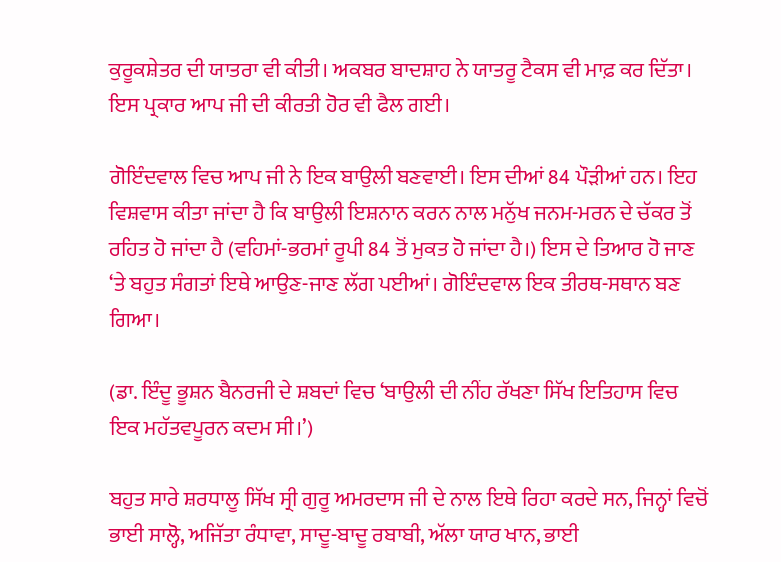ਕੁਰੂਕਸ਼ੇਤਰ ਦੀ ਯਾਤਰਾ ਵੀ ਕੀਤੀ। ਅਕਬਰ ਬਾਦਸ਼ਾਹ ਨੇ ਯਾਤਰੂ ਟੈਕਸ ਵੀ ਮਾਫ਼ ਕਰ ਦਿੱਤਾ। ਇਸ ਪ੍ਰਕਾਰ ਆਪ ਜੀ ਦੀ ਕੀਰਤੀ ਹੋਰ ਵੀ ਫੈਲ ਗਈ।

ਗੋਇੰਦਵਾਲ ਵਿਚ ਆਪ ਜੀ ਨੇ ਇਕ ਬਾਉਲੀ ਬਣਵਾਈ। ਇਸ ਦੀਆਂ 84 ਪੌੜੀਆਂ ਹਨ। ਇਹ ਵਿਸ਼ਵਾਸ ਕੀਤਾ ਜਾਂਦਾ ਹੈ ਕਿ ਬਾਉਲੀ ਇਸ਼ਨਾਨ ਕਰਨ ਨਾਲ ਮਨੁੱਖ ਜਨਮ-ਮਰਨ ਦੇ ਚੱਕਰ ਤੋਂ ਰਹਿਤ ਹੋ ਜਾਂਦਾ ਹੈ (ਵਹਿਮਾਂ-ਭਰਮਾਂ ਰੂਪੀ 84 ਤੋਂ ਮੁਕਤ ਹੋ ਜਾਂਦਾ ਹੈ।) ਇਸ ਦੇ ਤਿਆਰ ਹੋ ਜਾਣ ‘ਤੇ ਬਹੁਤ ਸੰਗਤਾਂ ਇਥੇ ਆਉਣ-ਜਾਣ ਲੱਗ ਪਈਆਂ। ਗੋਇੰਦਵਾਲ ਇਕ ਤੀਰਥ-ਸਥਾਨ ਬਣ ਗਿਆ।

(ਡਾ. ਇੰਦੂ ਭੂਸ਼ਨ ਬੈਨਰਜੀ ਦੇ ਸ਼ਬਦਾਂ ਵਿਚ ‘ਬਾਉਲੀ ਦੀ ਨੀਂਹ ਰੱਖਣਾ ਸਿੱਖ ਇਤਿਹਾਸ ਵਿਚ ਇਕ ਮਹੱਤਵਪੂਰਨ ਕਦਮ ਸੀ।’)

ਬਹੁਤ ਸਾਰੇ ਸ਼ਰਧਾਲੂ ਸਿੱਖ ਸ੍ਰੀ ਗੁਰੂ ਅਮਰਦਾਸ ਜੀ ਦੇ ਨਾਲ ਇਥੇ ਰਿਹਾ ਕਰਦੇ ਸਨ, ਜਿਨ੍ਹਾਂ ਵਿਚੋਂ ਭਾਈ ਸਾਲ੍ਹੋ, ਅਜਿੱਤਾ ਰੰਧਾਵਾ, ਸਾਦੂ-ਬਾਦੂ ਰਬਾਬੀ, ਅੱਲਾ ਯਾਰ ਖਾਨ, ਭਾਈ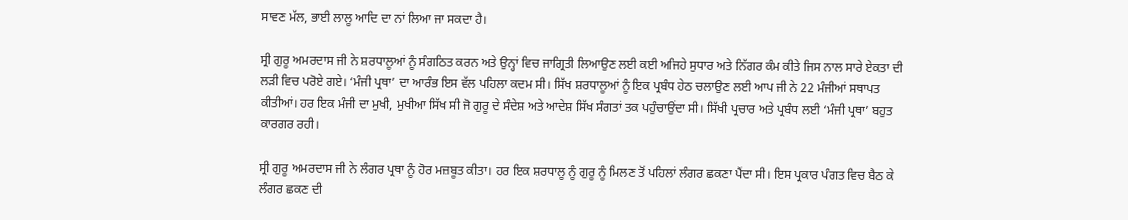ਸਾਵਣ ਮੱਲ, ਭਾਈ ਲਾਲੂ ਆਦਿ ਦਾ ਨਾਂ ਲਿਆ ਜਾ ਸਕਦਾ ਹੈ।

ਸ੍ਰੀ ਗੁਰੂ ਅਮਰਦਾਸ ਜੀ ਨੇ ਸ਼ਰਧਾਲੂਆਂ ਨੂੰ ਸੰਗਠਿਤ ਕਰਨ ਅਤੇ ਉਨ੍ਹਾਂ ਵਿਚ ਜਾਗ੍ਰਿਤੀ ਲਿਆਉਣ ਲਈ ਕਈ ਅਜਿਹੇ ਸੁਧਾਰ ਅਤੇ ਨਿੱਗਰ ਕੰਮ ਕੀਤੇ ਜਿਸ ਨਾਲ ਸਾਰੇ ਏਕਤਾ ਦੀ ਲੜੀ ਵਿਚ ਪਰੋਏ ਗਏ। ‘ਮੰਜੀ ਪ੍ਰਥਾ’ ਦਾ ਆਰੰਭ ਇਸ ਵੱਲ ਪਹਿਲਾ ਕਦਮ ਸੀ। ਸਿੱਖ ਸ਼ਰਧਾਲੂਆਂ ਨੂੰ ਇਕ ਪ੍ਰਬੰਧ ਹੇਠ ਚਲਾਉਣ ਲਈ ਆਪ ਜੀ ਨੇ 22 ਮੰਜੀਆਂ ਸਥਾਪਤ ਕੀਤੀਆਂ। ਹਰ ਇਕ ਮੰਜੀ ਦਾ ਮੁਖੀ, ਮੁਖੀਆ ਸਿੱਖ ਸੀ ਜੋ ਗੁਰੂ ਦੇ ਸੰਦੇਸ਼ ਅਤੇ ਆਦੇਸ਼ ਸਿੱਖ ਸੰਗਤਾਂ ਤਕ ਪਹੁੰਚਾਉਂਦਾ ਸੀ। ਸਿੱਖੀ ਪ੍ਰਚਾਰ ਅਤੇ ਪ੍ਰਬੰਧ ਲਈ ‘ਮੰਜੀ ਪ੍ਰਥਾ’ ਬਹੁਤ ਕਾਰਗਰ ਰਹੀ।

ਸ੍ਰੀ ਗੁਰੂ ਅਮਰਦਾਸ ਜੀ ਨੇ ਲੰਗਰ ਪ੍ਰਥਾ ਨੂੰ ਹੋਰ ਮਜ਼ਬੂਤ ਕੀਤਾ। ਹਰ ਇਕ ਸ਼ਰਧਾਲੂ ਨੂੰ ਗੁਰੂ ਨੂੰ ਮਿਲਣ ਤੋਂ ਪਹਿਲਾਂ ਲੰਗਰ ਛਕਣਾ ਪੈਂਦਾ ਸੀ। ਇਸ ਪ੍ਰਕਾਰ ਪੰਗਤ ਵਿਚ ਬੈਠ ਕੇ ਲੰਗਰ ਛਕਣ ਦੀ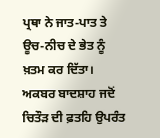ਪ੍ਰਥਾ ਨੇ ਜਾਤ-ਪਾਤ ਤੇ ਊਚ-ਨੀਚ ਦੇ ਭੇਤ ਨੂੰ ਖ਼ਤਮ ਕਰ ਦਿੱਤਾ। ਅਕਬਰ ਬਾਦਸ਼ਾਹ ਜਦੋਂ ਚਿਤੌੜ ਦੀ ਫ਼ਤਹਿ ਉਪਰੰਤ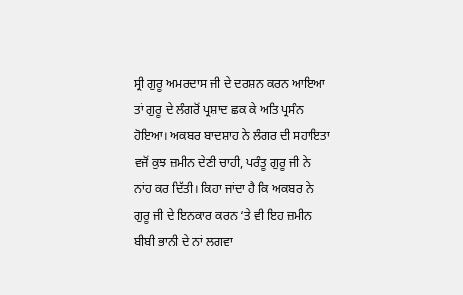ਸ੍ਰੀ ਗੁਰੂ ਅਮਰਦਾਸ ਜੀ ਦੇ ਦਰਸ਼ਨ ਕਰਨ ਆਇਆ ਤਾਂ ਗੁਰੂ ਦੇ ਲੰਗਰੋਂ ਪ੍ਰਸ਼ਾਦ ਛਕ ਕੇ ਅਤਿ ਪ੍ਰਸੰਨ ਹੋਇਆ। ਅਕਬਰ ਬਾਦਸ਼ਾਹ ਨੇ ਲੰਗਰ ਦੀ ਸਹਾਇਤਾ ਵਜੋਂ ਕੁਝ ਜ਼ਮੀਨ ਦੇਣੀ ਚਾਹੀ, ਪਰੰਤੂ ਗੁਰੂ ਜੀ ਨੇ ਨਾਂਹ ਕਰ ਦਿੱਤੀ। ਕਿਹਾ ਜਾਂਦਾ ਹੈ ਕਿ ਅਕਬਰ ਨੇ ਗੁਰੂ ਜੀ ਦੇ ਇਨਕਾਰ ਕਰਨ ‘ਤੇ ਵੀ ਇਹ ਜ਼ਮੀਨ ਬੀਬੀ ਭਾਨੀ ਦੇ ਨਾਂ ਲਗਵਾ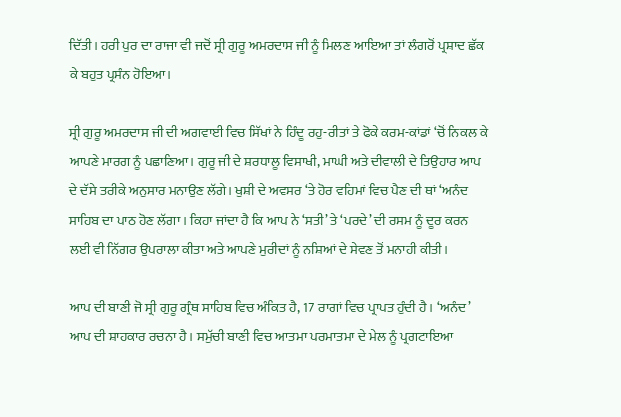ਦਿੱਤੀ। ਹਰੀ ਪੁਰ ਦਾ ਰਾਜਾ ਵੀ ਜਦੋਂ ਸ੍ਰੀ ਗੁਰੂ ਅਮਰਦਾਸ ਜੀ ਨੂੰ ਮਿਲਣ ਆਇਆ ਤਾਂ ਲੰਗਰੋਂ ਪ੍ਰਸ਼ਾਦ ਛੱਕ ਕੇ ਬਹੁਤ ਪ੍ਰਸੰਨ ਹੋਇਆ।

ਸ੍ਰੀ ਗੁਰੂ ਅਮਰਦਾਸ ਜੀ ਦੀ ਅਗਵਾਈ ਵਿਚ ਸਿੱਖਾਂ ਨੇ ਹਿੰਦੂ ਰਹੁ-ਰੀਤਾਂ ਤੇ ਫੋਕੇ ਕਰਮ-ਕਾਂਡਾਂ ‘ਚੋਂ ਨਿਕਲ ਕੇ ਆਪਣੇ ਮਾਰਗ ਨੂੰ ਪਛਾਣਿਆ। ਗੁਰੂ ਜੀ ਦੇ ਸ਼ਰਧਾਲੂ ਵਿਸਾਖੀ, ਮਾਘੀ ਅਤੇ ਦੀਵਾਲੀ ਦੇ ਤਿਉਹਾਰ ਆਪ ਦੇ ਦੱਸੇ ਤਰੀਕੇ ਅਨੁਸਾਰ ਮਨਾਉਣ ਲੱਗੇ। ਖੁਸ਼ੀ ਦੇ ਅਵਸਰ ‘ਤੇ ਹੋਰ ਵਹਿਮਾਂ ਵਿਚ ਪੈਣ ਦੀ ਥਾਂ ‘ਅਨੰਦ ਸਾਹਿਬ ਦਾ ਪਾਠ ਹੋਣ ਲੱਗਾ । ਕਿਹਾ ਜਾਂਦਾ ਹੈ ਕਿ ਆਪ ਨੇ ‘ਸਤੀ’ ਤੇ ‘ਪਰਦੇ’ ਦੀ ਰਸਮ ਨੂੰ ਦੂਰ ਕਰਨ ਲਈ ਵੀ ਨਿੱਗਰ ਉਪਰਾਲਾ ਕੀਤਾ ਅਤੇ ਆਪਣੇ ਮੁਰੀਦਾਂ ਨੂੰ ਨਸ਼ਿਆਂ ਦੇ ਸੇਵਣ ਤੋਂ ਮਨਾਹੀ ਕੀਤੀ।

ਆਪ ਦੀ ਬਾਣੀ ਜੋ ਸ੍ਰੀ ਗੁਰੂ ਗ੍ਰੰਥ ਸਾਹਿਬ ਵਿਚ ਅੰਕਿਤ ਹੈ, 17 ਰਾਗਾਂ ਵਿਚ ਪ੍ਰਾਪਤ ਹੁੰਦੀ ਹੈ। ‘ਅਨੰਦ’ ਆਪ ਦੀ ਸ਼ਾਹਕਾਰ ਰਚਨਾ ਹੈ। ਸਮੁੱਚੀ ਬਾਣੀ ਵਿਚ ਆਤਮਾ ਪਰਮਾਤਮਾ ਦੇ ਮੇਲ ਨੂੰ ਪ੍ਰਗਟਾਇਆ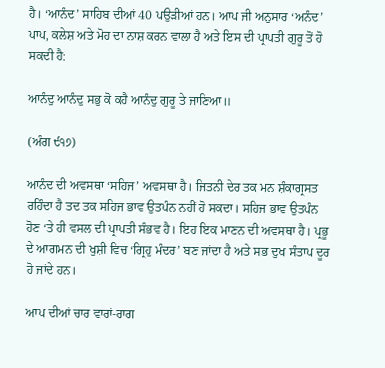ਹੈ। ‘ਆਨੰਦ’ ਸਾਹਿਬ ਦੀਆਂ 40 ਪਉੜੀਆਂ ਹਨ। ਆਪ ਜੀ ਅਨੁਸਾਰ ‘ਅਨੰਦ’ ਪਾਪ, ਕਲੇਸ਼ ਅਤੇ ਮੋਹ ਦਾ ਨਾਸ਼ ਕਰਨ ਵਾਲਾ ਹੈ ਅਤੇ ਇਸ ਦੀ ਪ੍ਰਾਪਤੀ ਗੁਰੂ ਤੋਂ ਹੋ ਸਕਦੀ ਹੈ:

ਆਨੰਦੁ ਆਨੰਦੁ ਸਭੁ ਕੋ ਕਹੈ ਆਨੰਦੁ ਗੁਰੂ ਤੇ ਜਾਣਿਆ॥

(ਅੰਗ ੯੧੭)

ਆਨੰਦ ਦੀ ਅਵਸਥਾ ‘ਸਹਿਜ’ ਅਵਸਥਾ ਹੈ। ਜਿਤਨੀ ਦੇਰ ਤਕ ਮਨ ਸ਼ੰਕਾਗ੍ਰਸਤ ਰਹਿੰਦਾ ਹੈ ਤਦ ਤਕ ਸਹਿਜ ਭਾਵ ਉਤਪੰਨ ਨਹੀਂ ਹੋ ਸਕਦਾ। ਸਹਿਜ ਭਾਵ ਉਤਪੰਨ ਹੋਣ ‘ਤੇ ਹੀ ਵਸਲ ਦੀ ਪ੍ਰਾਪਤੀ ਸੰਭਵ ਹੈ। ਇਹ ਇਕ ਮਾਣਨ ਦੀ ਅਵਸਥਾ ਹੈ। ਪ੍ਰਭੂ ਦੇ ਆਗਮਨ ਦੀ ਖੁਸ਼ੀ ਵਿਚ ‘ਗ੍ਰਿਹੁ ਮੰਦਰ’ ਬਣ ਜਾਂਦਾ ਹੈ ਅਤੇ ਸਭ ਦੁਖ ਸੰਤਾਪ ਦੂਰ ਹੋ ਜਾਂਦੇ ਹਨ।

ਆਪ ਦੀਆਂ ਚਾਰ ਵਾਰਾਂ-ਰਾਗ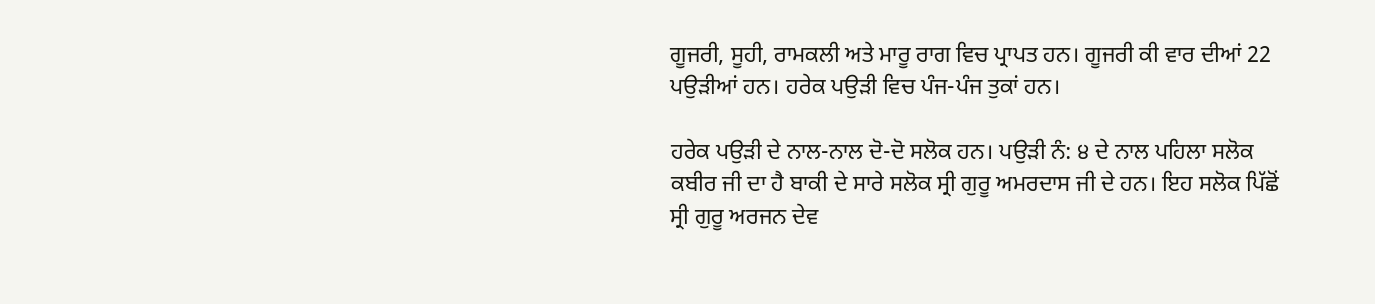ਗੂਜਰੀ, ਸੂਹੀ, ਰਾਮਕਲੀ ਅਤੇ ਮਾਰੂ ਰਾਗ ਵਿਚ ਪ੍ਰਾਪਤ ਹਨ। ਗੂਜਰੀ ਕੀ ਵਾਰ ਦੀਆਂ 22 ਪਉੜੀਆਂ ਹਨ। ਹਰੇਕ ਪਉੜੀ ਵਿਚ ਪੰਜ-ਪੰਜ ਤੁਕਾਂ ਹਨ।

ਹਰੇਕ ਪਉੜੀ ਦੇ ਨਾਲ-ਨਾਲ ਦੋ-ਦੋ ਸਲੋਕ ਹਨ। ਪਉੜੀ ਨੰ: ੪ ਦੇ ਨਾਲ ਪਹਿਲਾ ਸਲੋਕ ਕਬੀਰ ਜੀ ਦਾ ਹੈ ਬਾਕੀ ਦੇ ਸਾਰੇ ਸਲੋਕ ਸ੍ਰੀ ਗੁਰੂ ਅਮਰਦਾਸ ਜੀ ਦੇ ਹਨ। ਇਹ ਸਲੋਕ ਪਿੱਛੋਂ ਸ੍ਰੀ ਗੁਰੂ ਅਰਜਨ ਦੇਵ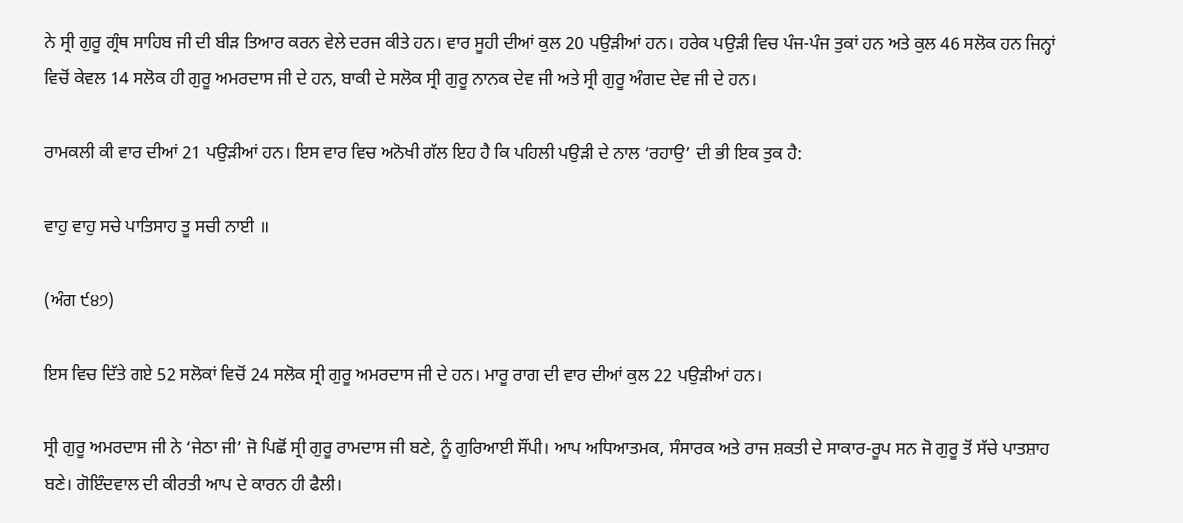ਨੇ ਸ੍ਰੀ ਗੁਰੂ ਗ੍ਰੰਥ ਸਾਹਿਬ ਜੀ ਦੀ ਬੀੜ ਤਿਆਰ ਕਰਨ ਵੇਲੇ ਦਰਜ ਕੀਤੇ ਹਨ। ਵਾਰ ਸੂਹੀ ਦੀਆਂ ਕੁਲ 20 ਪਉੜੀਆਂ ਹਨ। ਹਰੇਕ ਪਉੜੀ ਵਿਚ ਪੰਜ-ਪੰਜ ਤੁਕਾਂ ਹਨ ਅਤੇ ਕੁਲ 46 ਸਲੋਕ ਹਨ ਜਿਨ੍ਹਾਂ ਵਿਚੋਂ ਕੇਵਲ 14 ਸਲੋਕ ਹੀ ਗੁਰੂ ਅਮਰਦਾਸ ਜੀ ਦੇ ਹਨ, ਬਾਕੀ ਦੇ ਸਲੋਕ ਸ੍ਰੀ ਗੁਰੂ ਨਾਨਕ ਦੇਵ ਜੀ ਅਤੇ ਸ੍ਰੀ ਗੁਰੂ ਅੰਗਦ ਦੇਵ ਜੀ ਦੇ ਹਨ।

ਰਾਮਕਲੀ ਕੀ ਵਾਰ ਦੀਆਂ 21 ਪਉੜੀਆਂ ਹਨ। ਇਸ ਵਾਰ ਵਿਚ ਅਨੋਖੀ ਗੱਲ ਇਹ ਹੈ ਕਿ ਪਹਿਲੀ ਪਉੜੀ ਦੇ ਨਾਲ ‘ਰਹਾਉ’ ਦੀ ਭੀ ਇਕ ਤੁਕ ਹੈ:

ਵਾਹੁ ਵਾਹੁ ਸਚੇ ਪਾਤਿਸਾਹ ਤੂ ਸਚੀ ਨਾਈ ॥

(ਅੰਗ ੯੪੭)

ਇਸ ਵਿਚ ਦਿੱਤੇ ਗਏ 52 ਸਲੋਕਾਂ ਵਿਚੋਂ 24 ਸਲੋਕ ਸ੍ਰੀ ਗੁਰੂ ਅਮਰਦਾਸ ਜੀ ਦੇ ਹਨ। ਮਾਰੂ ਰਾਗ ਦੀ ਵਾਰ ਦੀਆਂ ਕੁਲ 22 ਪਉੜੀਆਂ ਹਨ।

ਸ੍ਰੀ ਗੁਰੂ ਅਮਰਦਾਸ ਜੀ ਨੇ ‘ਜੇਠਾ ਜੀ’ ਜੋ ਪਿਛੋਂ ਸ੍ਰੀ ਗੁਰੂ ਰਾਮਦਾਸ ਜੀ ਬਣੇ, ਨੂੰ ਗੁਰਿਆਈ ਸੌਂਪੀ। ਆਪ ਅਧਿਆਤਮਕ, ਸੰਸਾਰਕ ਅਤੇ ਰਾਜ ਸ਼ਕਤੀ ਦੇ ਸਾਕਾਰ-ਰੂਪ ਸਨ ਜੋ ਗੁਰੂ ਤੋਂ ਸੱਚੇ ਪਾਤਸ਼ਾਹ ਬਣੇ। ਗੋਇੰਦਵਾਲ ਦੀ ਕੀਰਤੀ ਆਪ ਦੇ ਕਾਰਨ ਹੀ ਫੈਲੀ।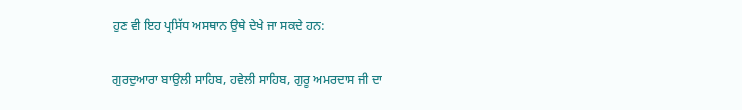ਹੁਣ ਵੀ ਇਹ ਪ੍ਰਸਿੱਧ ਅਸਥਾਨ ਉਥੇ ਦੇਖੇ ਜਾ ਸਕਦੇ ਹਨ:

ਗੁਰਦੁਆਰਾ ਬਾਉਲੀ ਸਾਹਿਬ, ਹਵੇਲੀ ਸਾਹਿਬ, ਗੁਰੂ ਅਮਰਦਾਸ ਜੀ ਦਾ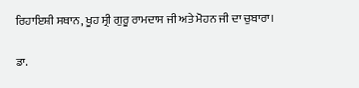ਰਿਹਾਇਸ਼ੀ ਸਥਾਨ, ਖੂਹ ਸ੍ਰੀ ਗੁਰੂ ਰਾਮਦਾਸ ਜੀ ਅਤੇ ਮੋਹਨ ਜੀ ਦਾ ਚੁਬਾਰਾ।

ਡਾ.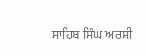ਸਾਹਿਬ ਸਿੰਘ ਅਰਸ਼ੀ